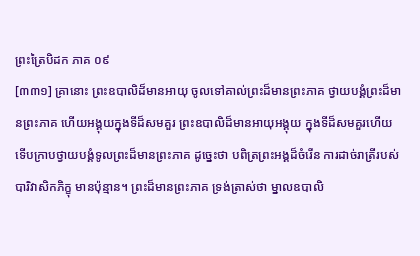ព្រះត្រៃបិដក ភាគ ០៩
[៣៣១] គ្រានោះ ព្រះឧបាលិដ៏មានអាយុ ចូលទៅគាល់ព្រះដ៏មានព្រះភាគ ថ្វាយបង្គំព្រះដ៏មានព្រះភាគ ហើយអង្គុយក្នុងទីដ៏សមគួរ ព្រះឧបាលិដ៏មានអាយុអង្គុយ ក្នុងទីដ៏សមគួរហើយ ទើបក្រាបថ្វាយបង្គំទូលព្រះដ៏មានព្រះភាគ ដូច្នេះថា បពិត្រព្រះអង្គដ៏ចំរើន ការដាច់រាត្រីរបស់បារិវាសិកភិក្ខុ មានប៉ុន្មាន។ ព្រះដ៏មានព្រះភាគ ទ្រង់ត្រាស់ថា ម្នាលឧបាលិ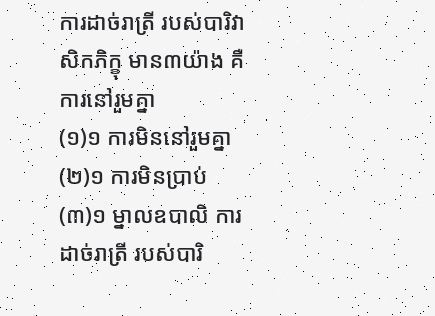ការដាច់រាត្រី របស់បារិវាសិកភិក្ខុ មាន៣យ៉ាង គឺការនៅរួមគ្នា
(១)១ ការមិននៅរួមគ្នា
(២)១ ការមិនប្រាប់
(៣)១ ម្នាលឧបាលិ ការដាច់រាត្រី របស់បារិ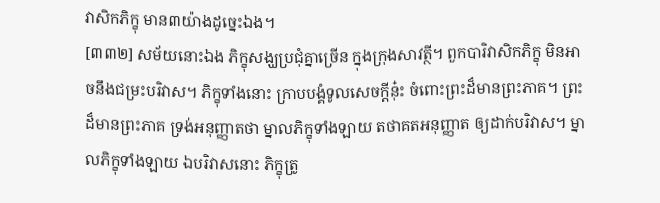វាសិកភិក្ខុ មាន៣យ៉ាងដូច្នេះឯង។
[៣៣២] សម័យនោះឯង ភិក្ខុសង្ឃប្រជុំគ្នាច្រើន ក្នុងក្រុងសាវត្ថី។ ពួកបារិវាសិកភិក្ខុ មិនអាចនឹងជម្រះបរិវាស។ ភិក្ខុទាំងនោះ ក្រាបបង្គំទូលសេចក្តីនុ៎ះ ចំពោះព្រះដ៏មានព្រះភាគ។ ព្រះដ៏មានព្រះភាគ ទ្រង់អនុញ្ញាតថា ម្នាលភិក្ខុទាំងឡាយ តថាគតអនុញ្ញាត ឲ្យដាក់បរិវាស។ ម្នាលភិក្ខុទាំងឡាយ ឯបរិវាសនោះ ភិក្ខុត្រូ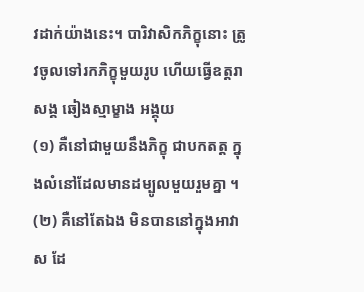វដាក់យ៉ាងនេះ។ បារិវាសិកភិក្ខុនោះ ត្រូវចូលទៅរកភិក្ខុមួយរូប ហើយធ្វើឧត្តរាសង្គ ឆៀងស្មាម្ខាង អង្គុយ
(១) គឺនៅជាមួយនឹងភិក្ខុ ជាបកតត្ត ក្នុងលំនៅដែលមានដម្បូលមួយរួមគ្នា ។ (២) គឺនៅតែឯង មិនបាននៅក្នុងអាវាស ដែ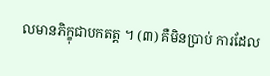លមានភិក្ខុជាបកតត្ត ។ (៣) គឺមិនប្រាប់ ការដែល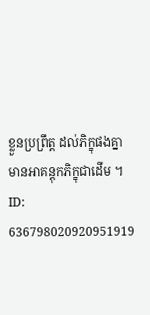ខ្លួនប្រព្រឹត្ត ដល់ភិក្ខុផងគ្នា មានអាគន្តុកភិក្ខុជាដើម ។
ID: 636798020920951919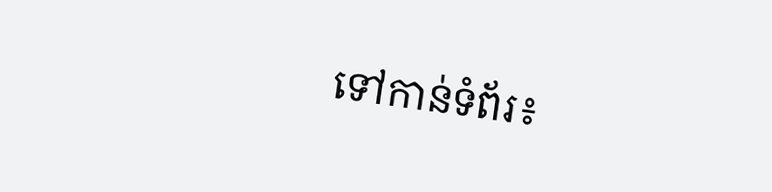ទៅកាន់ទំព័រ៖